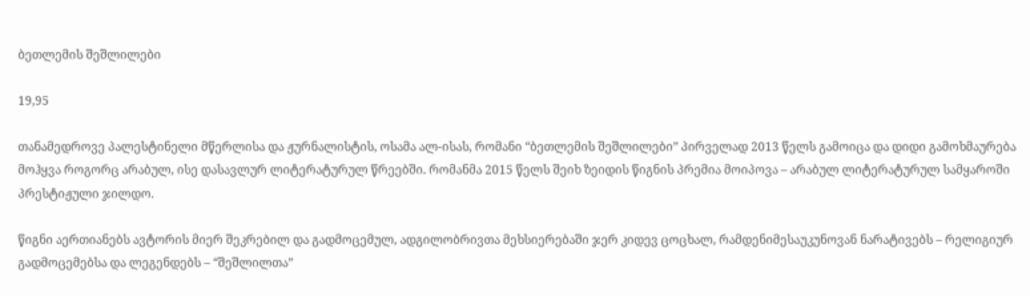ბეთლემის შეშლილები

19,95

თანამედროვე პალესტინელი მწერლისა და ჟურნალისტის, ოსამა ალ-ისას, რომანი “ბეთლემის შეშლილები” პირველად 2013 წელს გამოიცა და დიდი გამოხმაურება მოჰყვა როგორც არაბულ, ისე დასავლურ ლიტერატურულ წრეებში. რომანმა 2015 წელს შეიხ ზეიდის წიგნის პრემია მოიპოვა – არაბულ ლიტერატურულ სამყაროში პრესტიჟული ჯილდო.

წიგნი აერთიანებს ავტორის მიერ შეკრებილ და გადმოცემულ, ადგილობრივთა მეხსიერებაში ჯერ კიდევ ცოცხალ, რამდენიმესაუკუნოვან ნარატივებს – რელიგიურ გადმოცემებსა და ლეგენდებს – “შეშლილთა”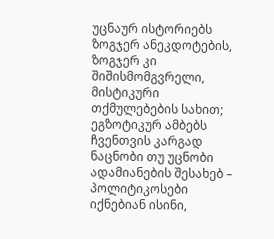უცნაურ ისტორიებს ზოგჯერ ანეკდოტების, ზოგჯერ კი შიშისმომგვრელი, მისტიკური თქმულებების სახით; ეგზოტიკურ ამბებს ჩვენთვის კარგად ნაცნობი თუ უცნობი ადამიანების შესახებ – პოლიტიკოსები იქნებიან ისინი,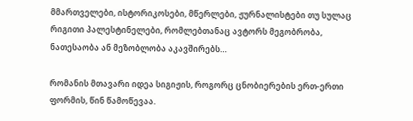მმართველები, ისტორიკოსები, მწერლები, ჟურნალისტები თუ სულაც რიგითი პალესტინელები, რომლებთანაც ავტორს მეგობრობა, ნათესაობა ან მეზობლობა აკავშირებს…

რომანის მთავარი იდეა სიგიჟის, როგორც ცნობიერების ერთ-ერთი ფორმის, წინ წამოწევაა.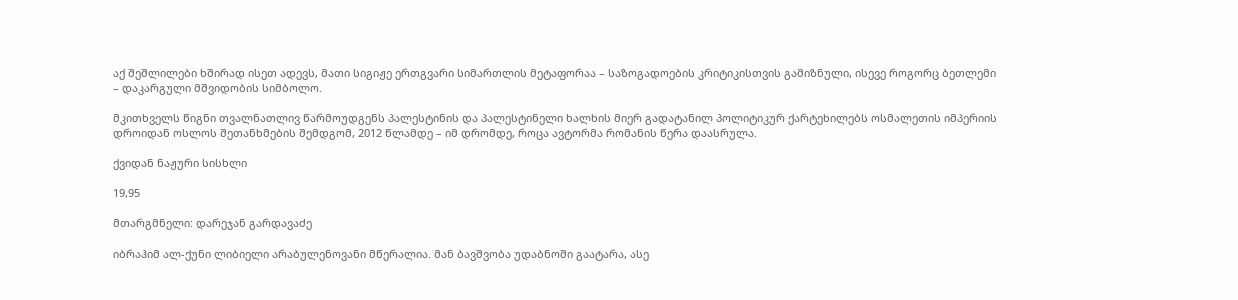აქ შეშლილები ხშირად ისეთ ადევს, მათი სიგიჟე ერთგვარი სიმართლის მეტაფორაა – საზოგადოების კრიტიკისთვის გამიზნული, ისევე როგორც ბეთლემი – დაკარგული მშვიდობის სიმბოლო.

მკითხველს წიგნი თვალნათლივ წარმოუდგენს პალესტინის და პალესტინელი ხალხის მიერ გადატანილ პოლიტიკურ ქარტეხილებს ოსმალეთის იმპერიის დროიდან ოსლოს შეთანხმების შემდგომ, 2012 წლამდე – იმ დრომდე, როცა ავტორმა რომანის წერა დაასრულა.

ქვიდან ნაჟური სისხლი

19,95

მთარგმნელი: დარეჯან გარდავაძე

იბრაჰიმ ალ-ქუნი ლიბიელი არაბულენოვანი მწერალია. მან ბავშვობა უდაბნოში გაატარა, ასე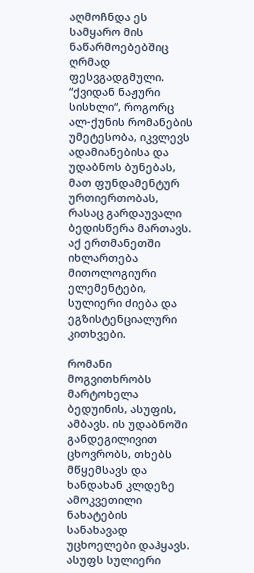აღმოჩნდა ეს სამყარო მის ნაწარმოებებშიც ღრმად ფესვგადგმული. “ქვიდან ნაჟური სისხლი“, როგორც ალ-ქუნის რომანების უმეტესობა, იკვლევს ადამიანებისა და უდაბნოს ბუნებას, მათ ფუნდამენტურ ურთიერთობას, რასაც გარდაუვალი ბედისწერა მართავს. აქ ერთმანეთში იხლართება მითოლოგიური ელემენტები, სულიერი ძიება და ეგზისტენციალური კითხვები.

რომანი მოგვითხრობს მარტოხელა ბედუინის, ასუფის, ამბავს. ის უდაბნოში განდეგილივით ცხოვრობს, თხებს მწყემსავს და ხანდახან კლდეზე ამოკვეთილი ნახატების სანახავად უცხოელები დაჰყავს. ასუფს სულიერი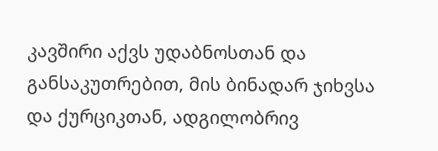კავშირი აქვს უდაბნოსთან და განსაკუთრებით, მის ბინადარ ჯიხვსა და ქურციკთან, ადგილობრივ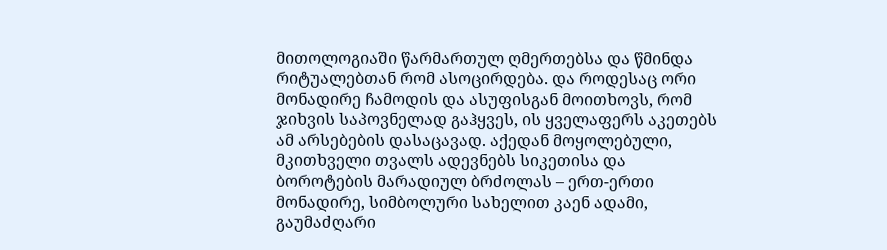მითოლოგიაში წარმართულ ღმერთებსა და წმინდა რიტუალებთან რომ ასოცირდება. და როდესაც ორი მონადირე ჩამოდის და ასუფისგან მოითხოვს, რომ ჯიხვის საპოვნელად გაჰყვეს, ის ყველაფერს აკეთებს ამ არსებების დასაცავად. აქედან მოყოლებული, მკითხველი თვალს ადევნებს სიკეთისა და ბოროტების მარადიულ ბრძოლას – ერთ-ერთი მონადირე, სიმბოლური სახელით კაენ ადამი, გაუმაძღარი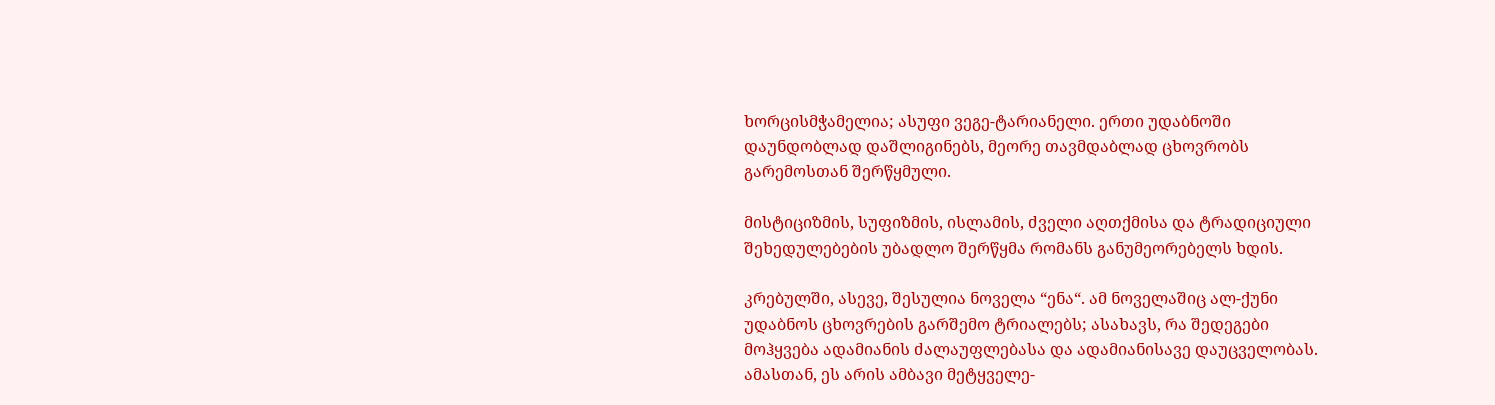ხორცისმჭამელია; ასუფი ვეგე-ტარიანელი. ერთი უდაბნოში დაუნდობლად დაშლიგინებს, მეორე თავმდაბლად ცხოვრობს გარემოსთან შერწყმული.

მისტიციზმის, სუფიზმის, ისლამის, ძველი აღთქმისა და ტრადიციული შეხედულებების უბადლო შერწყმა რომანს განუმეორებელს ხდის.

კრებულში, ასევე, შესულია ნოველა “ენა“. ამ ნოველაშიც ალ-ქუნი უდაბნოს ცხოვრების გარშემო ტრიალებს; ასახავს, რა შედეგები მოჰყვება ადამიანის ძალაუფლებასა და ადამიანისავე დაუცველობას. ამასთან, ეს არის ამბავი მეტყველე-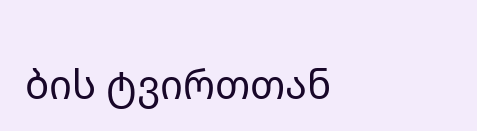ბის ტვირთთან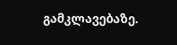გამკლავებაზე.